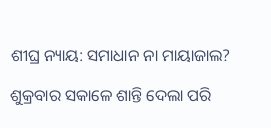ଶୀଘ୍ର ନ୍ୟାୟ: ସମାଧାନ ନା ମାୟାଜାଲ?

ଶୁକ୍ରବାର ସକାଳେ ଶାନ୍ତି ଦେଲା ପରି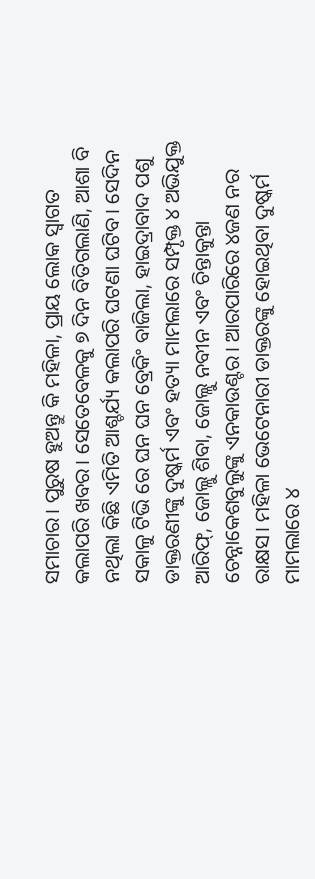ସମାଚାର। ପୁରୁଷ ହୁଅନ୍ତୁ କି ମହିଳା, ପ୍ରାୟ ଲୋକ ସ୍ୱାଗତ କଲାପରି ଖବର। ସେତେବେଳକୁ ୭ ଦିନ ବିତିଗଲାଣି, ଆଶା ବି ନଥିଲା କିଛି ଏମିତି ଆଶ୍ଚର୍ଯ୍ୟ କଲାପରି ଘଟଣା ଘଟିବ। ସେଦିନ ସକାଳୁ ଟିଭି ରେ ଘନ ଘନ ବ୍ରେକିଂ ବାଜିଲା, ହାଇଦ୍ରାବାଦ ପଶୁ ଡାକ୍ତରଣୀଙ୍କୁ ଦୁଷ୍କର୍ମ ଏବଂ ହତ୍ୟା ମାମଲାରେ ସମ୍ପୃକ୍ତ ୪ ଅଭିଯୁକ୍ତ ଆରିଫ୍‌, ଜୋଲ୍ଲୁ ଶିବା, ଜୋଲ୍ଲୁ ନବୀନ ଏବଂ ଚିନ୍ତାକୁନ୍ତା ଚେନ୍ନାକେଶବୁଲୁଙ୍କୁ ଏନକାଉଣ୍ଟର। ଆରପାରିରେ ୪ଜଣ ନର ରାକ୍ଷସ। ମହିଳା ଭେଟେନାରୀ ଡାକ୍ତରଙ୍କୁ ହୋଇଥିବା ଦୁଷ୍କର୍ମ ମାମଲାରେ ୪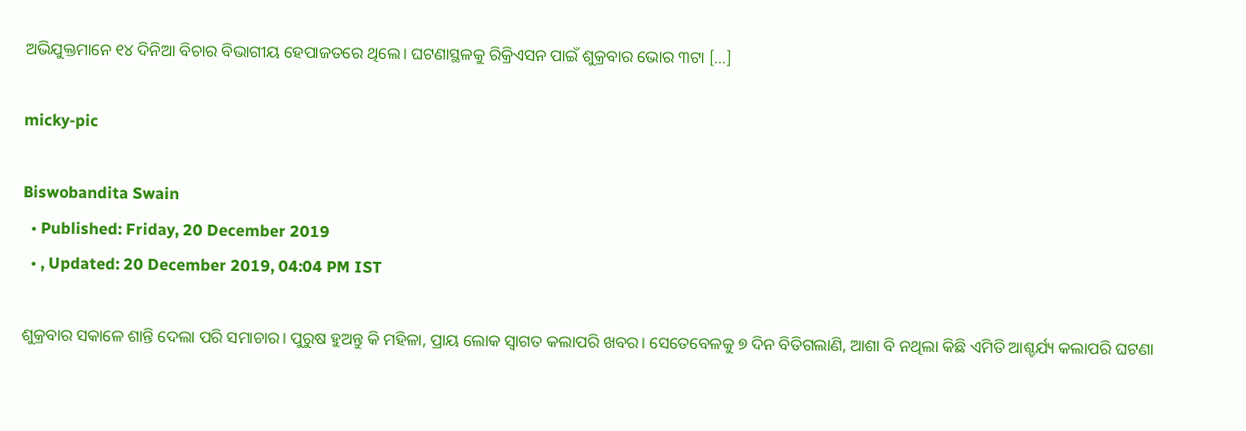ଅଭିଯୁକ୍ତମାନେ ୧୪ ଦିନିଆ ବିଚାର ବିଭାଗୀୟ ହେପାଜତରେ ଥିଲେ। ଘଟଣାସ୍ଥଳକୁ ରିକ୍ରିଏସନ ପାଇଁ ଶୁକ୍ରବାର ଭୋର ୩ଟା […]

micky-pic

Biswobandita Swain
  • Published: Friday, 20 December 2019
  • , Updated: 20 December 2019, 04:04 PM IST

ଶୁକ୍ରବାର ସକାଳେ ଶାନ୍ତି ଦେଲା ପରି ସମାଚାର। ପୁରୁଷ ହୁଅନ୍ତୁ କି ମହିଳା, ପ୍ରାୟ ଲୋକ ସ୍ୱାଗତ କଲାପରି ଖବର। ସେତେବେଳକୁ ୭ ଦିନ ବିତିଗଲାଣି, ଆଶା ବି ନଥିଲା କିଛି ଏମିତି ଆଶ୍ଚର୍ଯ୍ୟ କଲାପରି ଘଟଣା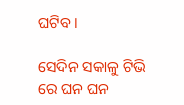ଘଟିବ।

ସେଦିନ ସକାଳୁ ଟିଭି ରେ ଘନ ଘନ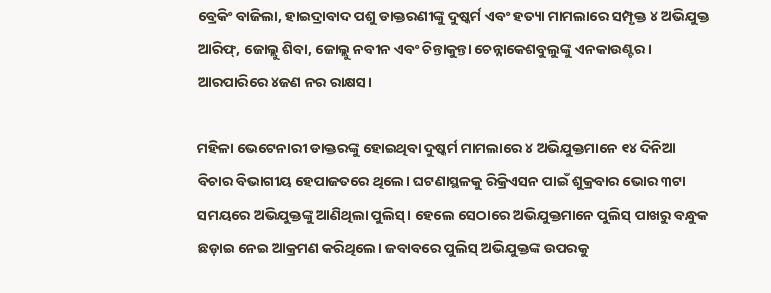ବ୍ରେକିଂ ବାଜିଲା, ହାଇଦ୍ରାବାଦ ପଶୁ ଡାକ୍ତରଣୀଙ୍କୁ ଦୁଷ୍କର୍ମ ଏବଂ ହତ୍ୟା ମାମଲାରେ ସମ୍ପୃକ୍ତ ୪ ଅଭିଯୁକ୍ତ ଆରିଫ୍‌, ଜୋଲ୍ଲୁ ଶିବା, ଜୋଲ୍ଲୁ ନବୀନ ଏବଂ ଚିନ୍ତାକୁନ୍ତା ଚେନ୍ନାକେଶବୁଲୁଙ୍କୁ ଏନକାଉଣ୍ଟର। ଆରପାରିରେ ୪ଜଣ ନର ରାକ୍ଷସ।

ମହିଳା ଭେଟେନାରୀ ଡାକ୍ତରଙ୍କୁ ହୋଇଥିବା ଦୁଷ୍କର୍ମ ମାମଲାରେ ୪ ଅଭିଯୁକ୍ତମାନେ ୧୪ ଦିନିଆ ବିଚାର ବିଭାଗୀୟ ହେପାଜତରେ ଥିଲେ। ଘଟଣାସ୍ଥଳକୁ ରିକ୍ରିଏସନ ପାଇଁ ଶୁକ୍ରବାର ଭୋର ୩ଟା ସମୟରେ ଅଭିଯୁକ୍ତଙ୍କୁ ଆଣିଥିଲା ପୁଲିସ୍‌। ହେଲେ ସେଠାରେ ଅଭିଯୁକ୍ତମାନେ ପୁଲିସ୍ ପାଖରୁ ବନ୍ଧୁକ ଛଡ଼ାଇ ନେଇ ଆକ୍ରମଣ କରିଥିଲେ। ଜବାବରେ ପୁଲିସ୍ ଅଭିଯୁକ୍ତଙ୍କ ଉପରକୁ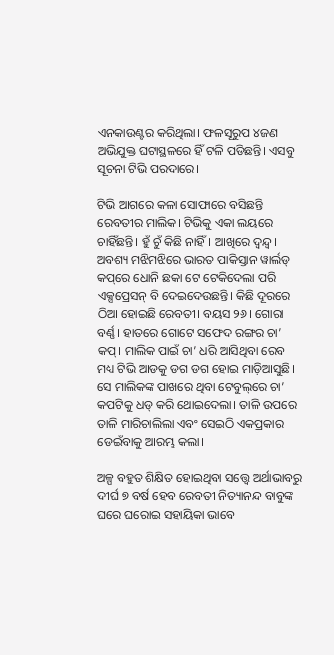ଏନକାଉଣ୍ଟର କରିଥିଲା। ଫଳସୂରୁପ ୪ଜଣ ଅଭିଯୁକ୍ତ ଘଟାସ୍ଥଳରେ ହିଁ ଟଳି ପଡିଛନ୍ତି। ଏସବୁ ସୂଚନା ଟିଭି ପରଦାରେ।

ଟିଭି ଆଗରେ କଳା ସୋଫାରେ ବସିଛନ୍ତି ରେବତୀର ମାଲିକ। ଟିଭିକୁ ଏକା ଲୟରେ ଚାହିଁଛନ୍ତି। ହୁଁ ଚୁଁ କିଛି ନାହିଁ। ଆଖିରେ ଦ୍ୱନ୍ଦ୍ୱ। ଅବଶ୍ୟ ମଝିମଝିରେ ଭାରତ ପାକିସ୍ତାନ ୱାର୍ଲଡ୍‌ କପ୍‌ରେ ଧୋନି ଛକା ଟେ ଟେକିଦେଲା ପରି ଏକ୍ସପ୍ରେସନ୍‌ ବି ଦେଇଦେଉଛନ୍ତି। କିଛି ଦୂରରେ ଠିଆ ହୋଇଛି ରେବତୀ। ବୟସ ୨୬। ଗୋରା ବର୍ଣ୍ଣ। ହାତରେ ଗୋଟେ ସଫେଦ ରଙ୍ଗର ଚା’ କପ୍। ମାଲିକ ପାଇଁ ଚା’ ଧରି ଆସିଥିବା ରେବ ମଧ୍ୟ ଟିଭି ଆଡକୁ ଡଗ ଡଗ ହୋଇ ମାଡ଼ିଆସୁଛି। ସେ ମାଲିକଙ୍କ ପାଖରେ ଥିବା ଟେବୁଲ୍‌ରେ ଚା’ କପଟିକୁ ଧଡ୍‌ କରି ଥୋଇଦେଲା। ତାଳି ଉପରେ ତାଳି ମାରିଚାଲିଲା ଏବଂ ସେଇଠି ଏକପ୍ରକାର ଡେଇଁବାକୁ ଆରମ୍ଭ କଲା।

ଅଳ୍ପ ବହୁତ ଶିକ୍ଷିତ ହୋଇଥିବା ସତ୍ତ୍ୱେ ଅର୍ଥାଭାବରୁ ଦୀର୍ଘ ୭ ବର୍ଷ ହେବ ରେବତୀ ନିତ୍ୟାନନ୍ଦ ବାବୁଙ୍କ ଘରେ ଘରୋଇ ସହାୟିକା ଭାବେ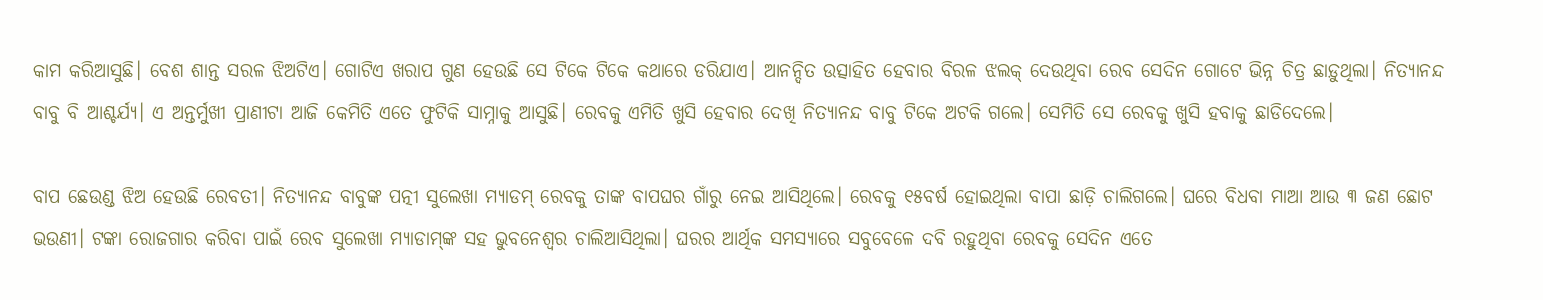କାମ କରିଆସୁଛି। ବେଶ ଶାନ୍ତ ସରଳ ଝିଅଟିଏ। ଗୋଟିଏ ଖରାପ ଗୁଣ ହେଉଛି ସେ ଟିକେ ଟିକେ କଥାରେ ଡରିଯାଏ। ଆନନ୍ଦିତ ଉତ୍ସାହିତ ହେବାର ବିରଳ ଝଲକ୍‌ ଦେଉଥିବା ରେବ ସେଦିନ ଗୋଟେ ଭିନ୍ନ ଚିତ୍ର ଛାଡ଼ୁଥିଲା। ନିତ୍ୟାନନ୍ଦ ବାବୁ ବି ଆଶ୍ଚର୍ଯ୍ୟ। ଏ ଅନ୍ତର୍ମୁଖୀ ପ୍ରାଣୀଟା ଆଜି କେମିତି ଏତେ ଫୁଟିକି ସାମ୍ନାକୁ ଆସୁଛି। ରେବକୁ ଏମିତି ଖୁସି ହେବାର ଦେଖି ନିତ୍ୟାନନ୍ଦ ବାବୁ ଟିକେ ଅଟକି ଗଲେ। ସେମିତି ସେ ରେବକୁ ଖୁସି ହବାକୁ ଛାଡିଦେଲେ।

ବାପ ଛେଉଣ୍ଡ ଝିଅ ହେଉଛି ରେବତୀ। ନିତ୍ୟାନନ୍ଦ ବାବୁଙ୍କ ପତ୍ନୀ ସୁଲେଖା ମ୍ୟାଡମ୍‌ ରେବକୁ ତାଙ୍କ ବାପଘର ଗାଁରୁ ନେଇ ଆସିଥିଲେ। ରେବକୁ ୧୫ବର୍ଷ ହୋଇଥିଲା ବାପା ଛାଡ଼ି ଚାଲିଗଲେ। ଘରେ ବିଧବା ମାଆ ଆଉ ୩ ଜଣ ଛୋଟ ଭଉଣୀ। ଟଙ୍କା ରୋଜଗାର କରିବା ପାଇଁ ରେବ ସୁଲେଖା ମ୍ୟାଡାମ୍‌ଙ୍କ ସହ ଭୁବନେଶ୍ୱର ଚାଲିଆସିଥିଲା। ଘରର ଆର୍ଥିକ ସମସ୍ୟାରେ ସବୁବେଳେ ଦବି ରହୁଥିବା ରେବକୁ ସେଦିନ ଏତେ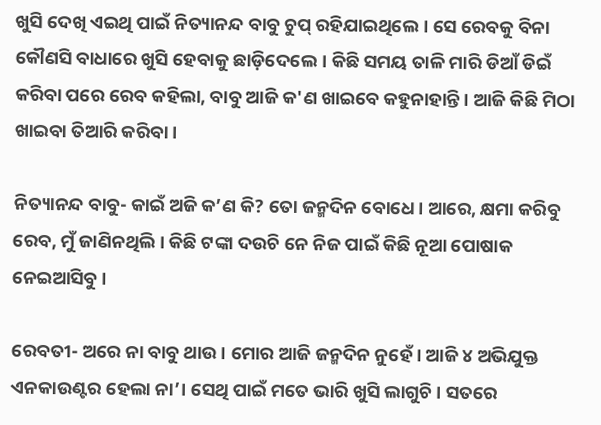ଖୁସି ଦେଖି ଏଇଥି ପାଇଁ ନିତ୍ୟାନନ୍ଦ ବାବୁ ଚୁପ୍‌ ରହିଯାଇଥିଲେ। ସେ ରେବକୁ ବିନା କୌଣସି ବାଧାରେ ଖୁସି ହେବାକୁ ଛାଡ଼ିଦେଲେ। କିଛି ସମୟ ତାଳି ମାରି ଡିଆଁ ଡିଇଁ କରିବା ପରେ ରେବ କହିଲା, ବାବୁ ଆଜି କ'ଣ ଖାଇବେ କହୁନାହାନ୍ତି। ଆଜି କିଛି ମିଠା ଖାଇବା ତିଆରି କରିବା।

ନିତ୍ୟାନନ୍ଦ ବାବୁ- କାଇଁ ଅଜି କ’ଣ କି? ତୋ ଜନ୍ମଦିନ ବୋଧେ। ଆରେ, କ୍ଷମା କରିବୁ ରେବ, ମୁଁ ଜାଣିନଥିଲି। କିଛି ଟଙ୍କା ଦଉଚି ନେ ନିଜ ପାଇଁ କିଛି ନୂଆ ପୋଷାକ ନେଇଆସିବୁ।

ରେବତୀ- ଅରେ ନା ବାବୁ ଥାଉ। ମୋର ଆଜି ଜନ୍ମଦିନ ନୁହେଁ। ଆଜି ୪ ଅଭିଯୁକ୍ତ ଏନକାଉଣ୍ଟର ହେଲା ନା’। ସେଥି ପାଇଁ ମତେ ଭାରି ଖୁସି ଲାଗୁଚି। ସତରେ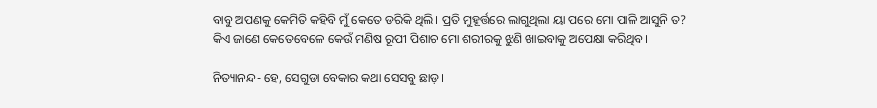ବାବୁ ଅପଣକୁ କେମିତି କହିବି ମୁଁ କେତେ ଡରିକି ଥିଲି। ପ୍ରତି ମୁହୂର୍ତ୍ତରେ ଲାଗୁଥିଲା ୟା ପରେ ମୋ ପାଳି ଆସୁନି ତ? କିଏ ଜାଣେ କେତେବେଳେ କେଉଁ ମଣିଷ ରୂପୀ ପିଶାଚ ମୋ ଶରୀରକୁ ଝୁଣି ଖାଇବାକୁ ଅପେକ୍ଷା କରିଥିବ।

ନିତ୍ୟାନନ୍ଦ- ହେ, ସେଗୁଡା ବେକାର କଥା ସେସବୁ ଛାଡ଼।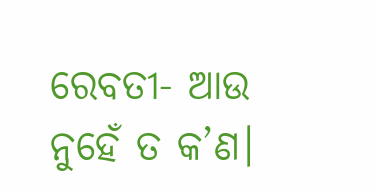ରେବତୀ- ଆଉ ନୁହେଁ ତ କ’ଣ।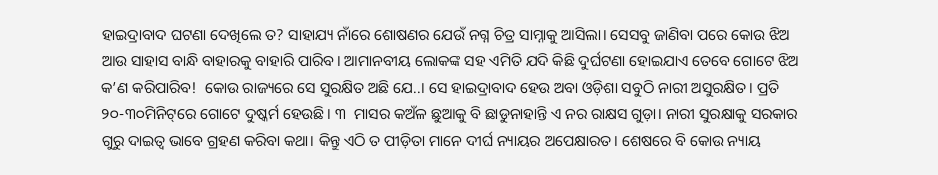ହାଇଦ୍ରାବାଦ ଘଟଣା ଦେଖିଲେ ତ? ସାହାଯ୍ୟ ନାଁରେ ଶୋଷଣର ଯେଉଁ ନଗ୍ନ ଚିତ୍ର ସାମ୍ନାକୁ ଆସିଲା। ସେସବୁ ଜାଣିବା ପରେ କୋଉ ଝିଅ ଆଉ ସାହାସ ବାନ୍ଧି ବାହାରକୁ ବାହାରି ପାରିବ। ଆମାନବୀୟ ଲୋକଙ୍କ ସହ ଏମିତି ଯଦି କିଛି ଦୁର୍ଘଟଣା ହୋଇଯାଏ ତେବେ ଗୋଟେ ଝିଅ କ’ଣ କରିପାରିବ!  କୋଉ ରାଜ୍ୟରେ ସେ ସୁରକ୍ଷିତ ଅଛି ଯେ..। ସେ ହାଇଦ୍ରାବାଦ ହେଉ ଅବା ଓଡ଼ିଶା ସବୁଠି ନାରୀ ଅସୁରକ୍ଷିତ। ପ୍ରତି ୨୦-୩୦ମିନିଟ୍‌ରେ ଗୋଟେ ଦୁଷ୍କର୍ମ ହେଉଛି। ୩  ମାସର କଅଁଳ ଛୁଆକୁ ବି ଛାଡୁନାହାନ୍ତି ଏ ନର ରାକ୍ଷସ ଗୁଡ଼ା। ନାରୀ ସୁରକ୍ଷାକୁ ସରକାର ଗୁରୁ ଦାଇତ୍ୱ ଭାବେ ଗ୍ରହଣ କରିବା କଥା। କିନ୍ତୁ ଏଠି ତ ପୀଡ଼ିତା ମାନେ ଦୀର୍ଘ ନ୍ୟାୟର ଅପେକ୍ଷାରତ। ଶେଷରେ ବି କୋଉ ନ୍ୟାୟ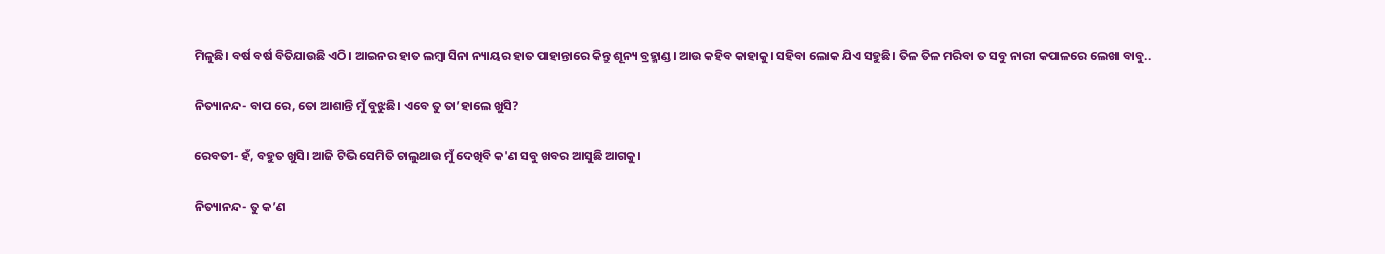ମିଳୁଛି। ବର୍ଷ ବର୍ଷ ବିତିଯାଉଛି ଏଠି। ଆଇନର ହାତ ଲମ୍ୱା ସିନା ନ୍ୟାୟର ହାତ ପାହାନ୍ତାରେ କିନ୍ତୁ ଶୂନ୍ୟ ବ୍ରହ୍ମାଣ୍ଡ। ଆଉ କହିବ କାହାକୁ। ସହିବା ଲୋକ ଯିଏ ସହୁଛି। ତିଳ ତିଳ ମରିବା ତ ସବୁ ନାରୀ କପାଳରେ ଲେଖା ବାବୁ..

ନିତ୍ୟାନନ୍ଦ- ବାପ ରେ, ତୋ ଆଶାନ୍ତି ମୁଁ ବୁଝୁଛି। ଏବେ ତୁ ତା’ହାଲେ ଖୁସି?

ରେବତୀ- ହଁ, ବହୁତ ଖୁସି। ଆଜି ଟିଭି ସେମିତି ଚାଲୁଥାଉ ମୁଁ ଦେଖିବି କ'ଣ ସବୁ ଖବର ଆସୁଛି ଆଗକୁ।

ନିତ୍ୟାନନ୍ଦ- ତୁ କ’ଣ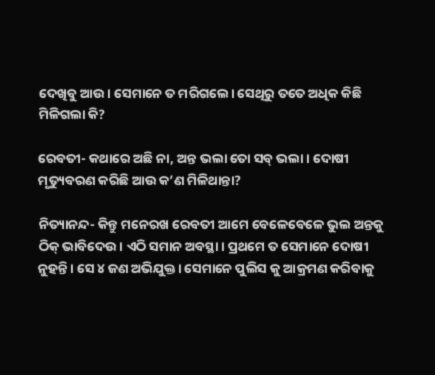ଦେଖିବୁ ଆଉ। ସେମାନେ ତ ମରିଗଲେ। ସେଥିରୁ ତତେ ଅଧିକ କିଛି ମିଳିଗଲା କି?

ରେବତୀ- କଥାରେ ଅଛି ନା, ଅନ୍ତ ଭଲା ତୋ ସବ୍‌ ଭଲା। ଦୋଷୀ ମୃତ୍ୟୁବରଣ କରିଛି ଆଉ କ’ଣ ମିଳିଥାନ୍ତା?

ନିତ୍ୟାନନ୍ଦ- କିନ୍ତୁ ମନେରଖ ରେବତୀ ଆମେ ବେଳେବେଳେ ଭୁଲ ଅନ୍ତକୁ ଠିକ୍ ଭାବିଦେଉ। ଏଠି ସମାନ ଅବସ୍ଥା। ପ୍ରଥମେ ତ ସେମାନେ ଦୋଷୀ ନୁହନ୍ତି। ସେ ୪ ଜଣ ଅଭିଯୁକ୍ତ। ସେମାନେ ପୁଲିସ କୁ ଆକ୍ରମଣ କରିବାକୁ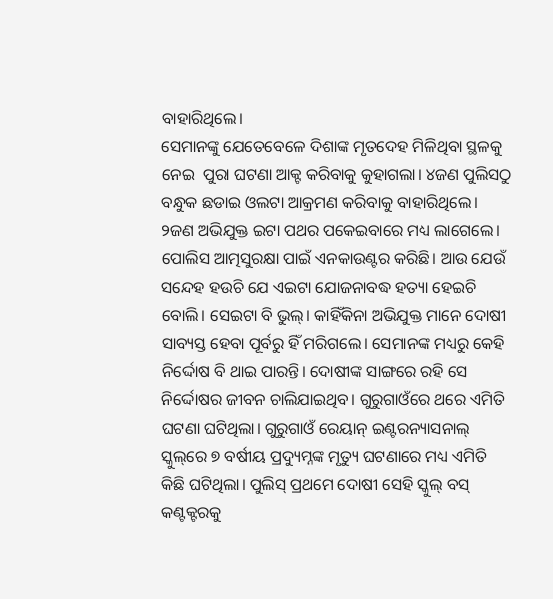ବାହାରିଥିଲେ।
ସେମାନଙ୍କୁ ଯେତେବେଳେ ଦିଶାଙ୍କ ମୃତଦେହ ମିଳିଥିବା ସ୍ଥଳକୁ ନେଇ  ପୁରା ଘଟଣା ଆକ୍ଟ କରିବାକୁ କୁହାଗଲା। ୪ଜଣ ପୁଲିସଠୁ ବନ୍ଧୁକ ଛଡାଇ ଓଲଟା ଆକ୍ରମଣ କରିବାକୁ ବାହାରିଥିଲେ। ୨ଜଣ ଅଭିଯୁକ୍ତ ଇଟା ପଥର ପକେଇବାରେ ମଧ୍ୟ ଲାଗେଲେ। ପୋଲିସ ଆତ୍ମସୁରକ୍ଷା ପାଇଁ ଏନକାଉଣ୍ଟର କରିଛି। ଆଉ ଯେଉଁ ସନ୍ଦେହ ହଉଚି ଯେ ଏଇଟା ଯୋଜନାବଦ୍ଧ ହତ୍ୟା ହେଇଚି ବୋଲି। ସେଇଟା ବି ଭୁଲ୍‌। କାହିଁକିନା ଅଭିଯୁକ୍ତ ମାନେ ଦୋଷୀ ସାବ୍ୟସ୍ତ ହେବା ପୂର୍ବରୁ ହିଁ ମରିଗଲେ। ସେମାନଙ୍କ ମଧ୍ୟରୁ କେହି ନିର୍ଦ୍ଦୋଷ ବି ଥାଇ ପାରନ୍ତି। ଦୋଷୀଙ୍କ ସାଙ୍ଗରେ ରହି ସେ ନିର୍ଦ୍ଦୋଷର ଜୀବନ ଚାଲିଯାଇଥିବ। ଗୁରୁଗାଓଁରେ ଥରେ ଏମିତି ଘଟଣା ଘଟିଥିଲା। ଗୁରୁଗାଓଁ ରେୟାନ୍‌ ଇଣ୍ଟରନ୍ୟାସନାଲ୍‌ ସ୍କୁଲ୍‌ରେ ୭ ବର୍ଷୀୟ ପ୍ରଦ୍ୟୁମ୍ନଙ୍କ ମୃତ୍ୟୁ ଘଟଣାରେ ମଧ୍ୟ ଏମିତି କିଛି ଘଟିଥିଲା। ପୁଲିସ୍‌ ପ୍ରଥମେ ଦୋଷୀ ସେହି ସ୍କୁଲ୍‌ ବସ୍‌ କଣ୍ଟକ୍ଟରକୁ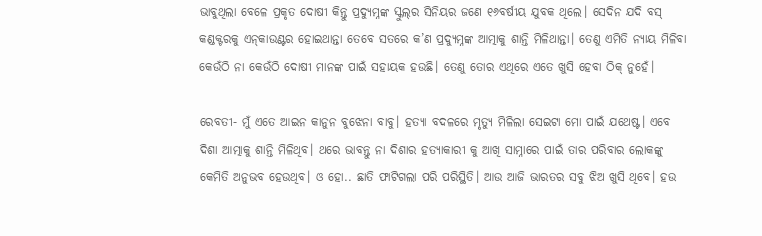ଭାବୁଥିଲା ବେଳେ ପ୍ରକୃତ ଦୋଷୀ କିନ୍ତୁ ପ୍ରଦ୍ୟୁମ୍ନଙ୍କ ସ୍କୁଲ୍‌ର ସିନିୟର ଜଣେ ୧୬ବର୍ଷୀୟ ଯୁବକ ଥିଲେ। ସେଦିନ ଯଦି ବସ୍‌ କଣ୍ଡକ୍ଟରକୁ ଏନ୍‌କାଉଣ୍ଟର ହୋଇଥାନ୍ତା ତେବେ ସତରେ କ’ଣ ପ୍ରଦ୍ୟୁମ୍ନଙ୍କ ଆତ୍ମାକୁ ଶାନ୍ତି ମିଳିଥାନ୍ତା। ତେଣୁ ଏମିତି ନ୍ୟାୟ ମିଳିବା କେଉଁଠି ନା କେଉଁଠି ଦୋଷୀ ମାନଙ୍କ ପାଇଁ ସହାୟକ ହଉଛି। ତେଣୁ ତୋର ଏଥିରେ ଏତେ ଖୁସି ହେବା ଠିକ୍‌ ନୁହେଁ।

ରେବତୀ- ମୁଁ ଏତେ ଆଇନ କାନୁନ ବୁଝେନା ବାବୁ। ହତ୍ୟା ବଦଳରେ ମୃତ୍ୟୁ ମିଳିଲା ସେଇଟା ମୋ ପାଇଁ ଯଥେଷ୍ଟ। ଏବେ ଦିଶା ଆତ୍ମାକୁ ଶାନ୍ତି ମିଳିଥିବ। ଥରେ ଭାବନ୍ତୁ ନା ଦିଶାର ହତ୍ୟାକାରୀ କୁ ଆଖି ସାମ୍ନାରେ ପାଇଁ ତାର ପରିବାର ଲୋକଙ୍କୁ କେମିତି ଅନୁଭବ ହେଉଥିବ। ଓ ହୋ.. ଛାତି ଫାଟିଗଲା ପରି ପରିସ୍ଥିତି। ଆଉ ଆଜି ଭାରତର ସବୁ ଝିଅ ଖୁସି ଥିବେ। ହଉ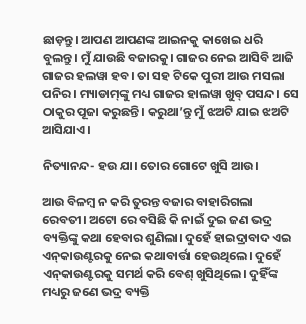ଛାଡ଼ନ୍ତୁ। ଆପଣ ଆପଣଙ୍କ ଆଇନକୁ କାଖେଇ ଧରି ବୁଲନ୍ତୁ। ମୁଁ ଯାଉଛି ବଜାରକୁ। ଗାଜର ନେଇ ଆସିବି ଆଜି ଗାଜର ହଲୱା ହବ। ତା ସହ ଟିକେ ପୁରୀ ଆଉ ମସଲା ପନିର। ମ୍ୟାଡାମ୍‌ଙ୍କୁ ମଧ୍ୟ ଗାଜର ହାଲୱା ଖୁବ୍‌ ପସନ୍ଦ। ସେ ଠାକୁର ପୂଜା କରୁଛନ୍ତି। କରୁଥା’ନ୍ତୁ ମୁଁ ଝଅଟି ଯାଇ ଝଅଟି ଆସିଯାଏ।

ନିତ୍ୟାନନ୍ଦ- ହଉ ଯା। ତୋର ଗୋଟେ ଖୁସି ଆଉ।

ଆଉ ବିଳମ୍ବ ନ କରି ତୁରନ୍ତ ବଜାର ବାହାରିଗଲା ରେବତୀ। ଅଟୋ ରେ ବସିଛି କି ନାଇଁ ଦୁଇ ଜଣ ଭଦ୍ର ବ୍ୟକ୍ତିଙ୍କୁ କଥା ହେବାର ଶୁଣିଲା। ଦୁହେଁ ହାଇଦ୍ରାବାଦ ଏଇ ଏନ୍‌କାଉଣ୍ଟରକୁ ନେଇ କଥାବାର୍ତ୍ତା ହେଉଥିଲେ। ଦୁହେଁ ଏନ୍‌କାଉଣ୍ଟରକୁ ସମର୍ଥ କରି ବେଶ୍ ଖୁସିଥିଲେ। ଦୁହିଁଙ୍କ ମଧ୍ୟରୁ ଜଣେ ଭଦ୍ର ବ୍ୟକ୍ତି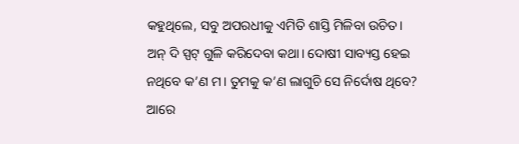କହୁଥିଲେ, ସବୁ ଅପରଧୀକୁ ଏମିତି ଶାସ୍ତି ମିଳିବା ଉଚିତ। ଅନ୍‌ ଦି ସ୍ପଟ୍‌ ଗୁଳି କରିଦେବା କଥା। ଦୋଷୀ ସାବ୍ୟସ୍ତ ହେଇ ନଥିବେ କ’ଣ ମ। ତୁମକୁ କ’ଣ ଲାଗୁଚି ସେ ନିର୍ଦୋଷ ଥିବେ? ଆରେ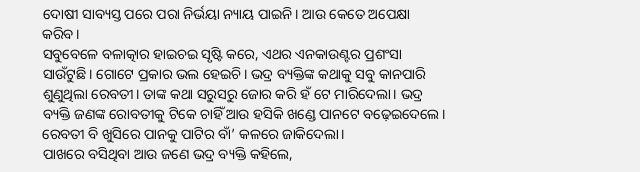ଦୋଷୀ ସାବ୍ୟସ୍ତ ପରେ ପରା ନିର୍ଭୟା ନ୍ୟାୟ ପାଇନି। ଆଉ କେତେ ଅପେକ୍ଷା କରିବ।
ସବୁବେଳେ ବଳାତ୍କାର ହାଇଚଇ ସୃଷ୍ଟି କରେ, ଏଥର ଏନକାଉଣ୍ଟର ପ୍ରଶଂସା ସାଉଁଟୁଛି। ଗୋଟେ ପ୍ରକାର ଭଲ ହେଇଚି। ଭଦ୍ର ବ୍ୟକ୍ତିଙ୍କ କଥାକୁ ସବୁ କାନପାରି ଶୁଣୁଥିଲା ରେବତୀ। ତାଙ୍କ କଥା ସରୁସରୁ ଜୋର କରି ହଁ ଟେ ମାରିଦେଲା। ଭଦ୍ର ବ୍ୟକ୍ତି ଜଣଙ୍କ ରୋବତୀକୁ ଟିକେ ଚାହିଁ ଆଉ ହସିକି ଖଣ୍ଡେ ପାନଟେ ବଢ଼େଇଦେଲେ। ରେବତୀ ବି ଖୁସିରେ ପାନକୁ ପାଟିର ବାଁ’ କଳରେ ଜାକିଦେଲା।
ପାଖରେ ବସିଥିବା ଆଉ ଜଣେ ଭଦ୍ର ବ୍ୟକ୍ତି କହିଲେ,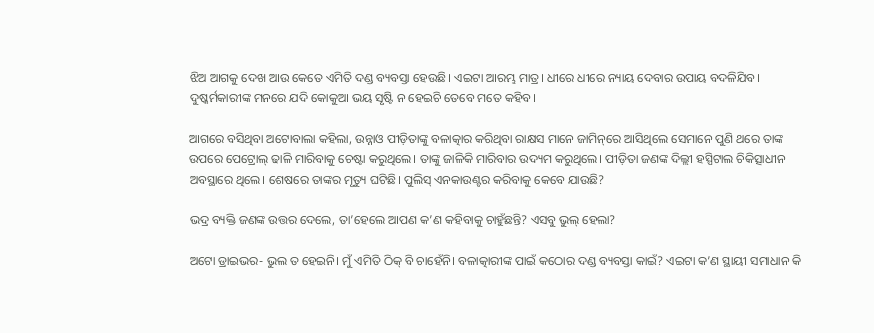ଝିଅ ଆଗକୁ ଦେଖ ଆଉ କେତେ ଏମିତି ଦଣ୍ଡ ବ୍ୟବସ୍ତା ହେଉଛି। ଏଇଟା ଆରମ୍ଭ ମାତ୍ର। ଧୀରେ ଧୀରେ ନ୍ୟାୟ ଦେବାର ଉପାୟ ବଦଳିଯିବ। ଦୁଷ୍କର୍ମକାରୀଙ୍କ ମନରେ ଯଦି କୋକୁଆ ଭୟ ସୃଷ୍ଟି ନ ହେଇଚି ତେବେ ମତେ କହିବ।

ଆଗରେ ବସିଥିବା ଅଟୋବାଲା କହିଲା, ଉନ୍ନାଓ ପୀଡ଼ିତାଙ୍କୁ ବଳାତ୍କାର କରିଥିବା ରାକ୍ଷସ ମାନେ ଜାମିନ୍‌ରେ ଆସିଥିଲେ ସେମାନେ ପୁଣି ଥରେ ତାଙ୍କ ଉପରେ ପେଟ୍ରୋଲ୍‌ ଢାଳି ମାରିବାକୁ ଚେଷ୍ଟା କରୁଥିଲେ। ତାଙ୍କୁ ଜାଳିକି ମାରିବାର ଉଦ୍ୟମ କରୁଥିଲେ। ପୀଡ଼ିତା ଜଣଙ୍କ ଦିଲ୍ଲୀ ହସ୍ପିଟାଲ ଚିକିତ୍ସାଧୀନ ଅବସ୍ଥାରେ ଥିଲେ। ଶେଷରେ ତାଙ୍କର ମୃତ୍ୟୁ ଘଟିଛି। ପୁଲିସ୍ ଏନକାଉଣ୍ଟର କରିବାକୁ କେବେ ଯାଉଛି?

ଭଦ୍ର ବ୍ୟକ୍ତି ଜଣଙ୍କ ଉତ୍ତର ଦେଲେ, ତା’ହେଲେ ଆପଣ କ’ଣ କହିବାକୁ ଚାହୁଁଛନ୍ତି? ଏସବୁ ଭୁଲ୍‌ ହେଲା?

ଅଟୋ ଡ୍ରାଇଭର- ଭୁଲ ତ ହେଇନି। ମୁଁ ଏମିତି ଠିକ୍ ବି ଚାହେଁନି। ବଳାତ୍କାରୀଙ୍କ ପାଇଁ କଠୋର ଦଣ୍ଡ ବ୍ୟବସ୍ତା କାଇଁ? ଏଇଟା କ’ଣ ସ୍ଥାୟୀ ସମାଧାନ କି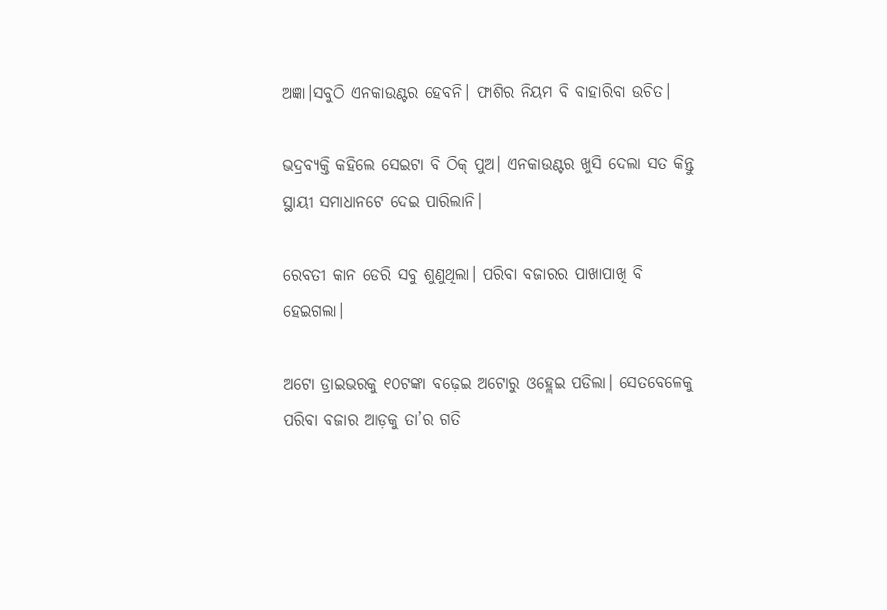ଅଜ୍ଞା।ସବୁଠି ଏନକାଉଣ୍ଟର ହେବନି। ଫାଶିର ନିୟମ ବି ବାହାରିବା ଉଚିତ।

ଭଦ୍ରବ୍ୟକ୍ତି କହିଲେ ସେଇଟା ବି ଠିକ୍ ପୁଅ। ଏନକାଉଣ୍ଟର ଖୁସି ଦେଲା ସତ କିନ୍ତୁ ସ୍ଥାୟୀ ସମାଧାନଟେ ଦେଇ ପାରିଲାନି।

ରେବତୀ କାନ ଡେରି ସବୁ ଶୁଣୁଥିଲା। ପରିବା ବଜାରର ପାଖାପାଖି ବି ହେଇଗଲା।

ଅଟୋ ଡ୍ରାଇଭରକୁ ୧୦ଟଙ୍କା ବଢ଼େଇ ଅଟୋରୁ ଓହ୍ଲେଇ ପଡିଲା। ସେତବେଳେକୁ ପରିବା ବଜାର ଆଡ଼କୁ ତା’ର ଗତି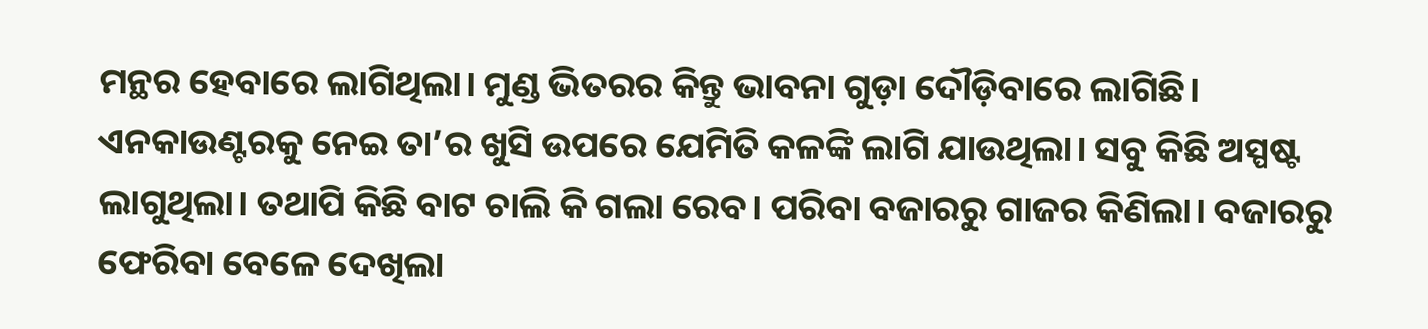ମନ୍ଥର ହେବାରେ ଲାଗିଥିଲା। ମୁଣ୍ଡ ଭିତରର କିନ୍ତୁ ଭାବନା ଗୁଡ଼ା ଦୌଡ଼ିବାରେ ଲାଗିଛି। ଏନକାଉଣ୍ଟରକୁ ନେଇ ତା’ର ଖୁସି ଉପରେ ଯେମିତି କଳଙ୍କି ଲାଗି ଯାଉଥିଲା। ସବୁ କିଛି ଅସ୍ପଷ୍ଟ ଲାଗୁଥିଲା। ତଥାପି କିଛି ବାଟ ଚାଲି କି ଗଲା ରେବ। ପରିବା ବଜାରରୁ ଗାଜର କିଣିଲା। ବଜାରରୁ ଫେରିବା ବେଳେ ଦେଖିଲା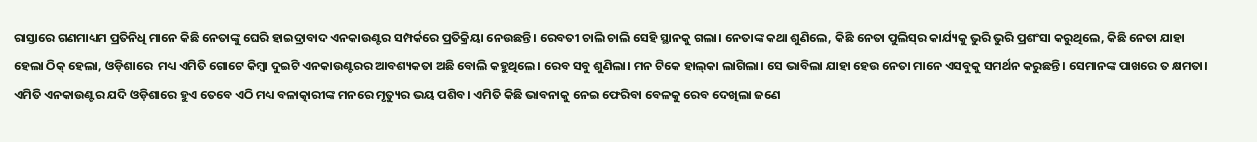ରାସ୍ତାରେ ଗଣମାଧ୍ୟମ ପ୍ରତିନିଧି ମାନେ କିଛି ନେତାଙ୍କୁ ଘେରି ହାଇଦ୍ରାବାଦ ଏନକାଉଣ୍ଟର ସମ୍ପର୍କରେ ପ୍ରତିକ୍ରିୟା ନେଉଛନ୍ତି। ରେବତୀ ଚାଲି ଚାଲି ସେହି ସ୍ଥାନକୁ ଗଲା। ନେତାଙ୍କ କଥା ଶୁଣିଲେ, କିଛି ନେତା ପୁଲିସ୍‌ର କାର୍ଯ୍ୟକୁ ଭୁରି ଭୁରି ପ୍ରଶଂସା କରୁଥିଲେ, କିଛି ନେତା ଯାହା ହେଲା ଠିକ୍ ହେଲା, ଓଡ଼ିଶାରେ  ମଧ୍ୟ ଏମିତି ଗୋଟେ କିମ୍ବା ଦୁଇଟି ଏନକାଉଣ୍ଟରର ଆବଶ୍ୟକତା ଅଛି ବୋଲି କହୁଥିଲେ। ରେବ ସବୁ ଶୁଣିଲା। ମନ ଟିକେ ହାଲ୍‌କା ଲାଗିଲା। ସେ ଭାବିଲା ଯାହା ହେଉ ନେତା ମାନେ ଏସବୁକୁ ସମର୍ଥନ କରୁଛନ୍ତି। ସେମାନଙ୍କ ପାଖରେ ତ କ୍ଷମତା। ଏମିତି ଏନକାଉଣ୍ଟର ଯଦି ଓଡ଼ିଶାରେ ହୁଏ ତେବେ ଏଠି ମଧ୍ୟ ବଳାତ୍କାରୀଙ୍କ ମନରେ ମୃତ୍ୟୁର ଭୟ ପଶିବ। ଏମିତି କିଛି ଭାବନାକୁ ନେଇ ଫେରିବା ବେଳକୁ ରେବ ଦେଖିଲା ଜଣେ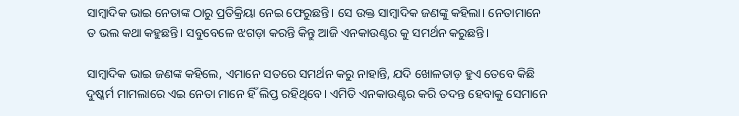ସାମ୍ବାଦିକ ଭାଇ ନେତାଙ୍କ ଠାରୁ ପ୍ରତିକ୍ରିୟା ନେଇ ଫେରୁଛନ୍ତି। ସେ ଉକ୍ତ ସାମ୍ବାଦିକ ଜଣଙ୍କୁ କହିଲା। ନେତାମାନେ ତ ଭଲ କଥା କହୁଛନ୍ତି। ସବୁବେଳେ ଝଗଡ଼ା କରନ୍ତି କିନ୍ତୁ ଆଜି ଏନକାଉଣ୍ଟର କୁ ସମର୍ଥନ କରୁଛନ୍ତି।

ସାମ୍ବାଦିକ ଭାଇ ଜଣଙ୍କ କହିଲେ, ଏମାନେ ସତରେ ସମର୍ଥନ କରୁ ନାହାନ୍ତି, ଯଦି ଖୋଳତାଡ଼ ହୁଏ ତେବେ କିଛି ଦୁଷ୍କର୍ମ ମାମଲାରେ ଏଇ ନେତା ମାନେ ହିଁ ଲିପ୍ତ ରହିଥିବେ। ଏମିତି ଏନକାଉଣ୍ଟର କରି ତଦନ୍ତ ହେବାକୁ ସେମାନେ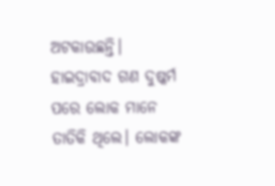ଅଟକାଉଛନ୍ତି। ହାଇଦ୍ରାବାଦ ଗଣ ଦୁଷ୍କର୍ମ ପରେ ଲୋକ ମାନେ ତାତିକି ଥିଲେ। ଲୋକଙ୍କ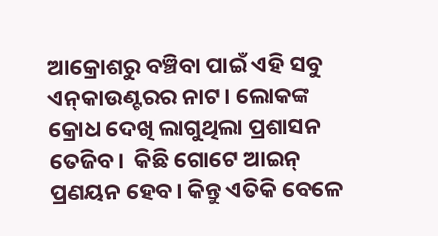ଆକ୍ରୋଶରୁ ବଞ୍ଚିବା ପାଇଁ ଏହି ସବୁ ଏନ୍‌କାଉଣ୍ଟରର ନାଟ। ଲୋକଙ୍କ କ୍ରୋଧ ଦେଖି ଲାଗୁଥିଲା ପ୍ରଶାସନ ତେଜିବ।  କିଛି ଗୋଟେ ଆଇନ୍‌ ପ୍ରଣୟନ ହେବ। କିନ୍ତୁ ଏତିକି ବେଳେ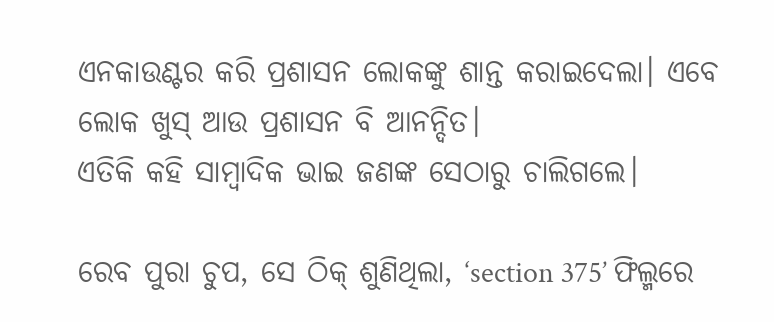ଏନକାଉଣ୍ଟର କରି ପ୍ରଶାସନ ଲୋକଙ୍କୁ ଶାନ୍ତ କରାଇଦେଲା। ଏବେ ଲୋକ ଖୁସ୍‌ ଆଉ ପ୍ରଶାସନ ବି ଆନନ୍ଦିତ।
ଏତିକି କହି ସାମ୍ବାଦିକ ଭାଇ ଜଣଙ୍କ ସେଠାରୁ ଚାଲିଗଲେ।

ରେବ ପୁରା ଚୁପ, ସେ ଠିକ୍ ଶୁଣିଥିଲା, ‘section 375’ ଫିଲ୍ମରେ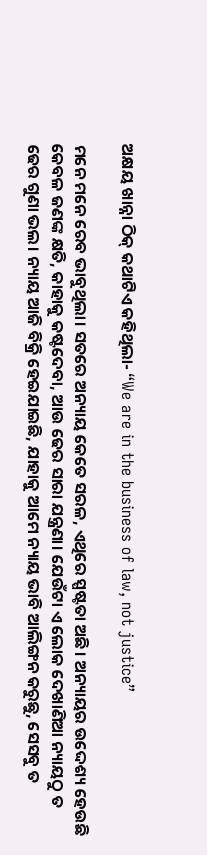ଅକ୍ଷୟ ଖାନ୍ନା ଠିକ୍ କଥାଟିଏ କହିଥିଲା- “We are in the business of law, not justice”

ମନେ ମନେ ରେବ ଭାବୁଥିଲା। ସତରେ ଅନ୍ୟାୟ କେତେ ସରଳ, ଏଥିରେ ସ୍ପଷ୍ଟତା ଅଛି। ଅନ୍ୟାୟର ଉଦ୍ଦେଶ୍ୟ ହେଉଛି କେବଳ ଜଣଙ୍କ କ୍ଷତି, କାହାକୁ କଷ୍ଟଦେବା, ଆଉ ଢେର ସାରା ଯନ୍ତ୍ରଣା। ଯେଉଁଟା ଏ ଲୋକ ଦେଖାଣିଆ ନ୍ୟାୟଠୁ ତ ଢେର ଗୁଣା ଭଲ। ନ୍ୟାୟ ଆଜି ବିକ୍ରି ହେଇଯାଇଛି, ଯାହାକୁ ଆମେ ନ୍ୟାୟ ଭାବି ଆଲିଙ୍ଗନ କରୁଛୁ, ସେସବୁ ତ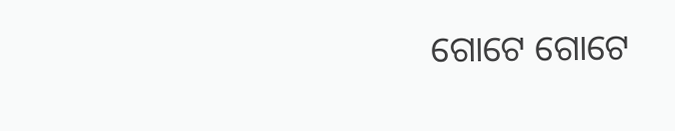ଗୋଟେ ଗୋଟେ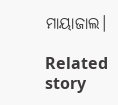ମାୟାଜାଲ।

Related story